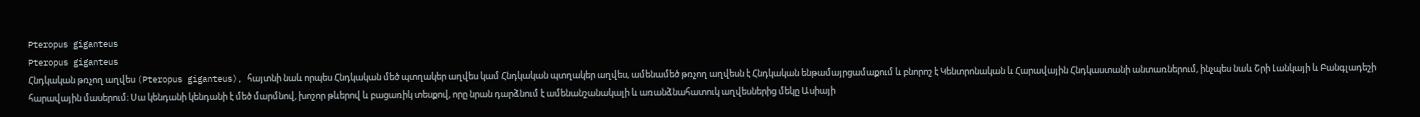Pteropus giganteus
Pteropus giganteus
Հնդկական թռչող աղվես (Pteropus giganteus), հայտնի նաև որպես Հնդկական մեծ պտղակեր աղվես կամ Հնդկական պտղակեր աղվես, ամենամեծ թռչող աղվեսն է Հնդկական ենթամայրցամաքում և բնորոշ է Կենտրոնական և Հարավային Հնդկաստանի անտառներում, ինչպես նաև Շրի Լանկայի և Բանգլադեշի հարավային մասերում։ Սա կենդանի կենդանի է մեծ մարմնով, խոշոր թևերով և բացառիկ տեսքով, որը նրան դարձնում է ամենանշանակալի և առանձնահատուկ աղվեսներից մեկը Ասիայի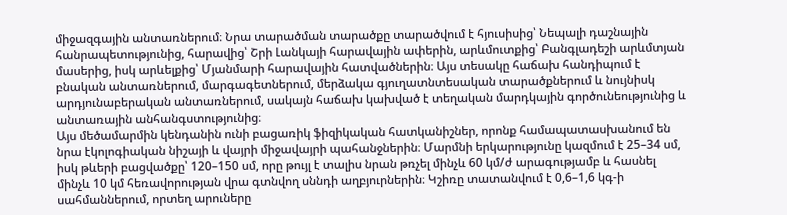միջազգային անտառներում։ Նրա տարածման տարածքը տարածվում է հյուսիսից՝ Նեպալի դաշնային հանրապետությունից, հարավից՝ Շրի Լանկայի հարավային ափերին, արևմուտքից՝ Բանգլադեշի արևմտյան մասերից, իսկ արևելքից՝ Մյանմարի հարավային հատվածներին։ Այս տեսակը հաճախ հանդիպում է բնական անտառներում, մարգագետներում, մերձակա գյուղատնտեսական տարածքներում և նույնիսկ արդյունաբերական անտառներում, սակայն հաճախ կախված է տեղական մարդկային գործունեությունից և անտառային անհանգստությունից։
Այս մեծամարմին կենդանին ունի բացառիկ ֆիզիկական հատկանիշներ, որոնք համապատասխանում են նրա էկոլոգիական նիշայի և վայրի միջավայրի պահանջներին։ Մարմնի երկարությունը կազմում է 25–34 սմ, իսկ թևերի բացվածքը՝ 120–150 սմ, որը թույլ է տալիս նրան թռչել մինչև 60 կմ/ժ արագությամբ և հասնել մինչև 10 կմ հեռավորության վրա գտնվող սննդի աղբյուրներին։ Կշիռը տատանվում է 0,6–1,6 կգ-ի սահմաններում, որտեղ արուները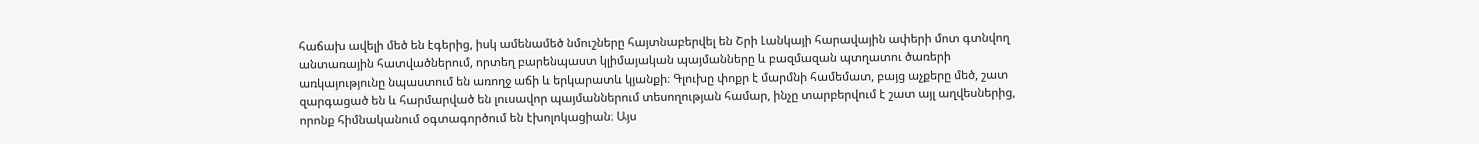հաճախ ավելի մեծ են էգերից, իսկ ամենամեծ նմուշները հայտնաբերվել են Շրի Լանկայի հարավային ափերի մոտ գտնվող անտառային հատվածներում, որտեղ բարենպաստ կլիմայական պայմանները և բազմազան պտղատու ծառերի առկայությունը նպաստում են առողջ աճի և երկարատև կյանքի։ Գլուխը փոքր է մարմնի համեմատ, բայց աչքերը մեծ, շատ զարգացած են և հարմարված են լուսավոր պայմաններում տեսողության համար, ինչը տարբերվում է շատ այլ աղվեսներից, որոնք հիմնականում օգտագործում են էխոլոկացիան։ Այս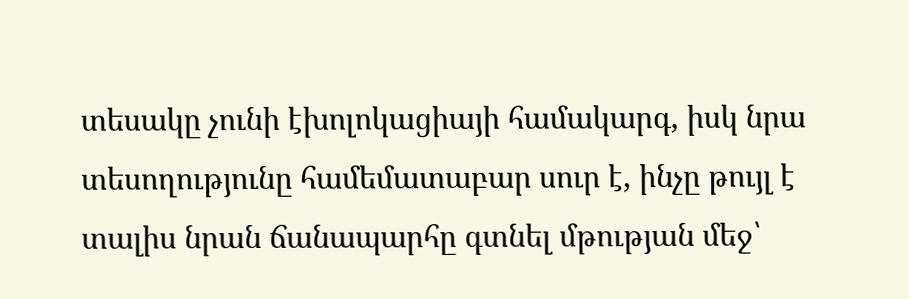տեսակը չունի էխոլոկացիայի համակարգ, իսկ նրա տեսողությունը համեմատաբար սուր է, ինչը թույլ է տալիս նրան ճանապարհը գտնել մթության մեջ՝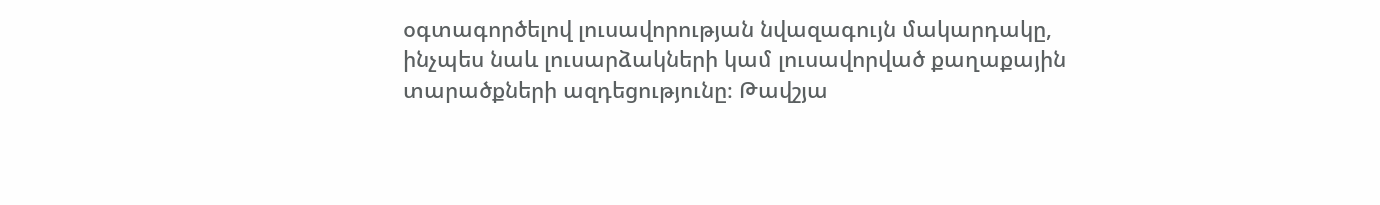օգտագործելով լուսավորության նվազագույն մակարդակը, ինչպես նաև լուսարձակների կամ լուսավորված քաղաքային տարածքների ազդեցությունը։ Թավշյա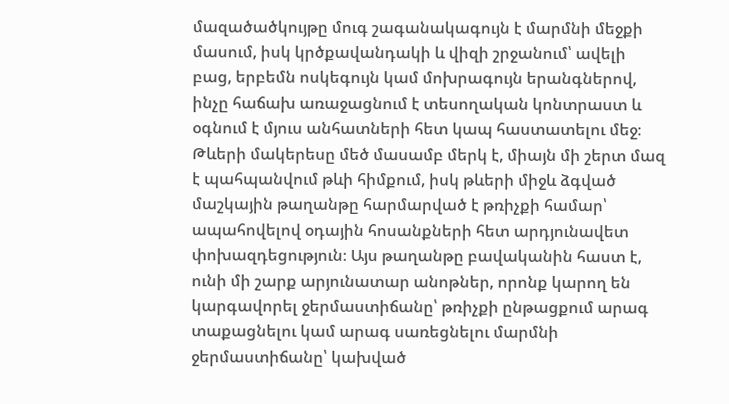մազածածկույթը մուգ շագանակագույն է մարմնի մեջքի մասում, իսկ կրծքավանդակի և վիզի շրջանում՝ ավելի բաց, երբեմն ոսկեգույն կամ մոխրագույն երանգներով, ինչը հաճախ առաջացնում է տեսողական կոնտրաստ և օգնում է մյուս անհատների հետ կապ հաստատելու մեջ։ Թևերի մակերեսը մեծ մասամբ մերկ է, միայն մի շերտ մազ է պահպանվում թևի հիմքում, իսկ թևերի միջև ձգված մաշկային թաղանթը հարմարված է թռիչքի համար՝ ապահովելով օդային հոսանքների հետ արդյունավետ փոխազդեցություն։ Այս թաղանթը բավականին հաստ է, ունի մի շարք արյունատար անոթներ, որոնք կարող են կարգավորել ջերմաստիճանը՝ թռիչքի ընթացքում արագ տաքացնելու կամ արագ սառեցնելու մարմնի ջերմաստիճանը՝ կախված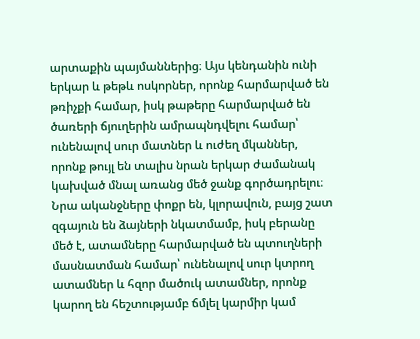արտաքին պայմաններից։ Այս կենդանին ունի երկար և թեթև ոսկորներ, որոնք հարմարված են թռիչքի համար, իսկ թաթերը հարմարված են ծառերի ճյուղերին ամրապնդվելու համար՝ ունենալով սուր մատներ և ուժեղ մկաններ, որոնք թույլ են տալիս նրան երկար ժամանակ կախված մնալ առանց մեծ ջանք գործադրելու։ Նրա ականջները փոքր են, կլորավուն, բայց շատ զգայուն են ձայների նկատմամբ, իսկ բերանը մեծ է, ատամները հարմարված են պտուղների մասնատման համար՝ ունենալով սուր կտրող ատամներ և հզոր մածուկ ատամներ, որոնք կարող են հեշտությամբ ճմլել կարմիր կամ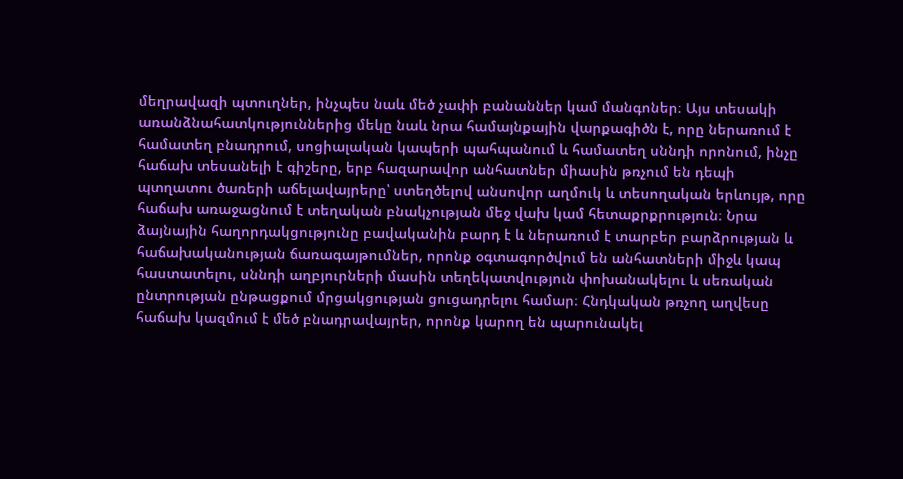մեղրավազի պտուղներ, ինչպես նաև մեծ չափի բանաններ կամ մանգոներ։ Այս տեսակի առանձնահատկություններից մեկը նաև նրա համայնքային վարքագիծն է, որը ներառում է համատեղ բնադրում, սոցիալական կապերի պահպանում և համատեղ սննդի որոնում, ինչը հաճախ տեսանելի է գիշերը, երբ հազարավոր անհատներ միասին թռչում են դեպի պտղատու ծառերի աճելավայրերը՝ ստեղծելով անսովոր աղմուկ և տեսողական երևույթ, որը հաճախ առաջացնում է տեղական բնակչության մեջ վախ կամ հետաքրքրություն։ Նրա ձայնային հաղորդակցությունը բավականին բարդ է և ներառում է տարբեր բարձրության և հաճախականության ճառագայթումներ, որոնք օգտագործվում են անհատների միջև կապ հաստատելու, սննդի աղբյուրների մասին տեղեկատվություն փոխանակելու և սեռական ընտրության ընթացքում մրցակցության ցուցադրելու համար։ Հնդկական թռչող աղվեսը հաճախ կազմում է մեծ բնադրավայրեր, որոնք կարող են պարունակել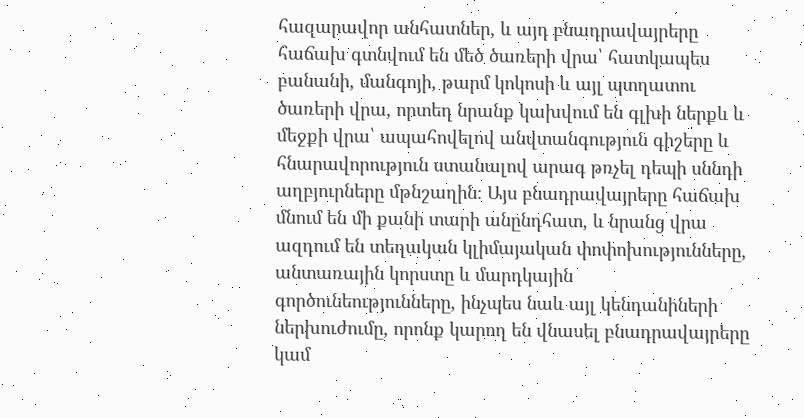հազարավոր անհատներ, և այդ բնադրավայրերը հաճախ գտնվում են մեծ ծառերի վրա՝ հատկապես բանանի, մանգոյի, թարմ կոկոսի և այլ պտղատու ծառերի վրա, որտեղ նրանք կախվում են գլխի ներքև և մեջքի վրա՝ ապահովելով անվտանգություն գիշերը և հնարավորություն ստանալով արագ թռչել դեպի սննդի աղբյուրները մթնշաղին։ Այս բնադրավայրերը հաճախ մնում են մի քանի տարի անընդհատ, և նրանց վրա ազդում են տեղական կլիմայական փոփոխությունները, անտառային կորստը և մարդկային գործունեությունները, ինչպես նաև այլ կենդանիների ներխուժումը, որոնք կարող են վնասել բնադրավայրերը կամ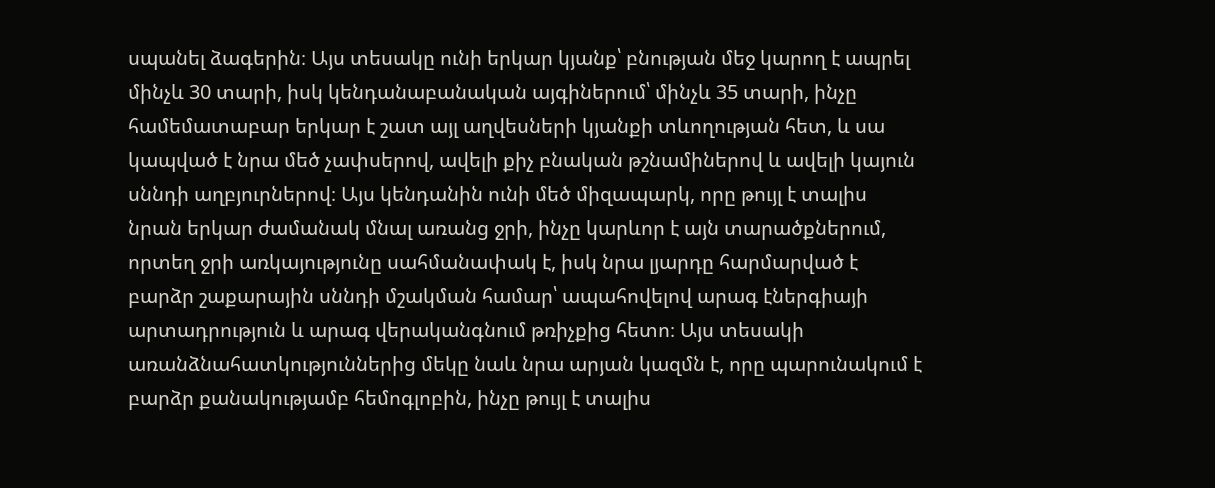սպանել ձագերին։ Այս տեսակը ունի երկար կյանք՝ բնության մեջ կարող է ապրել մինչև 30 տարի, իսկ կենդանաբանական այգիներում՝ մինչև 35 տարի, ինչը համեմատաբար երկար է շատ այլ աղվեսների կյանքի տևողության հետ, և սա կապված է նրա մեծ չափսերով, ավելի քիչ բնական թշնամիներով և ավելի կայուն սննդի աղբյուրներով։ Այս կենդանին ունի մեծ միզապարկ, որը թույլ է տալիս նրան երկար ժամանակ մնալ առանց ջրի, ինչը կարևոր է այն տարածքներում, որտեղ ջրի առկայությունը սահմանափակ է, իսկ նրա լյարդը հարմարված է բարձր շաքարային սննդի մշակման համար՝ ապահովելով արագ էներգիայի արտադրություն և արագ վերականգնում թռիչքից հետո։ Այս տեսակի առանձնահատկություններից մեկը նաև նրա արյան կազմն է, որը պարունակում է բարձր քանակությամբ հեմոգլոբին, ինչը թույլ է տալիս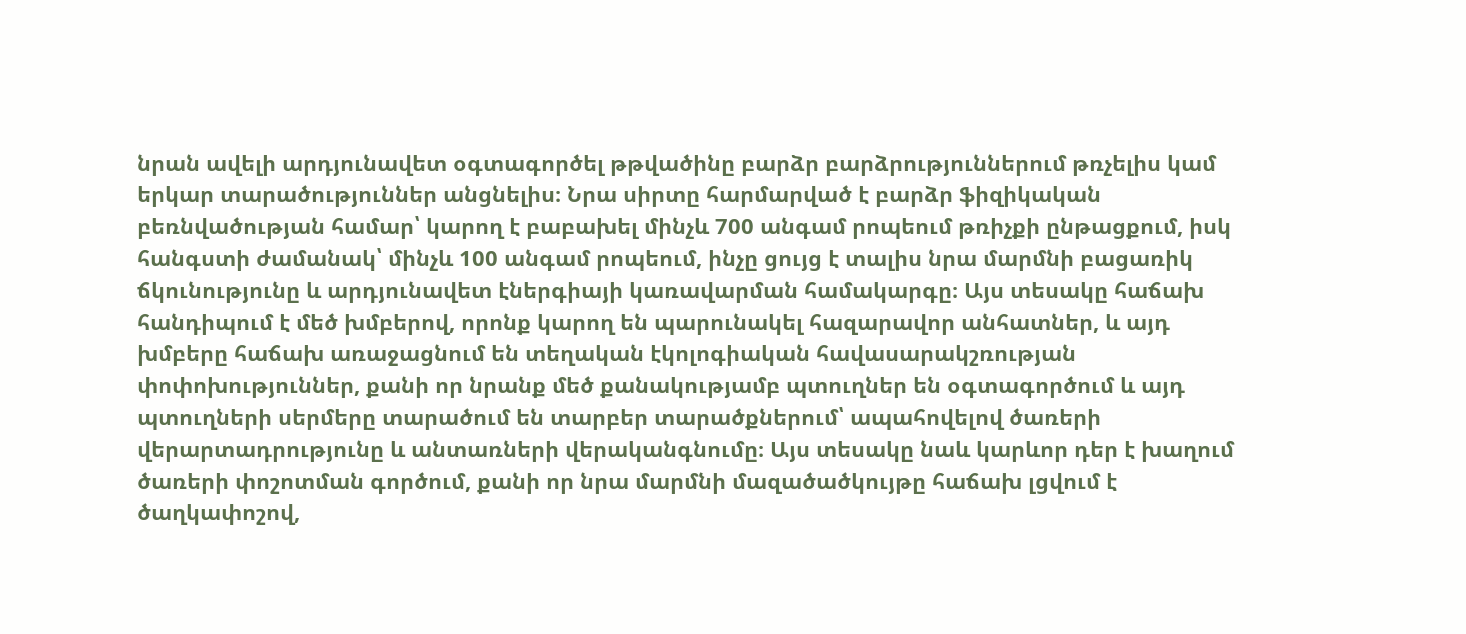նրան ավելի արդյունավետ օգտագործել թթվածինը բարձր բարձրություններում թռչելիս կամ երկար տարածություններ անցնելիս։ Նրա սիրտը հարմարված է բարձր ֆիզիկական բեռնվածության համար՝ կարող է բաբախել մինչև 700 անգամ րոպեում թռիչքի ընթացքում, իսկ հանգստի ժամանակ՝ մինչև 100 անգամ րոպեում, ինչը ցույց է տալիս նրա մարմնի բացառիկ ճկունությունը և արդյունավետ էներգիայի կառավարման համակարգը։ Այս տեսակը հաճախ հանդիպում է մեծ խմբերով, որոնք կարող են պարունակել հազարավոր անհատներ, և այդ խմբերը հաճախ առաջացնում են տեղական էկոլոգիական հավասարակշռության փոփոխություններ, քանի որ նրանք մեծ քանակությամբ պտուղներ են օգտագործում և այդ պտուղների սերմերը տարածում են տարբեր տարածքներում՝ ապահովելով ծառերի վերարտադրությունը և անտառների վերականգնումը։ Այս տեսակը նաև կարևոր դեր է խաղում ծառերի փոշոտման գործում, քանի որ նրա մարմնի մազածածկույթը հաճախ լցվում է ծաղկափոշով,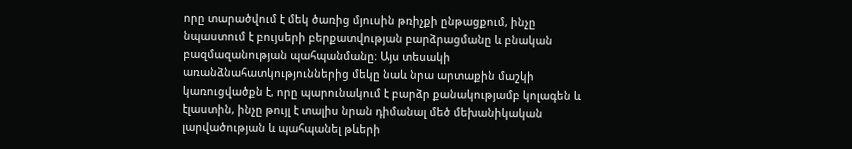որը տարածվում է մեկ ծառից մյուսին թռիչքի ընթացքում, ինչը նպաստում է բույսերի բերքատվության բարձրացմանը և բնական բազմազանության պահպանմանը։ Այս տեսակի առանձնահատկություններից մեկը նաև նրա արտաքին մաշկի կառուցվածքն է, որը պարունակում է բարձր քանակությամբ կոլագեն և էլաստին, ինչը թույլ է տալիս նրան դիմանալ մեծ մեխանիկական լարվածության և պահպանել թևերի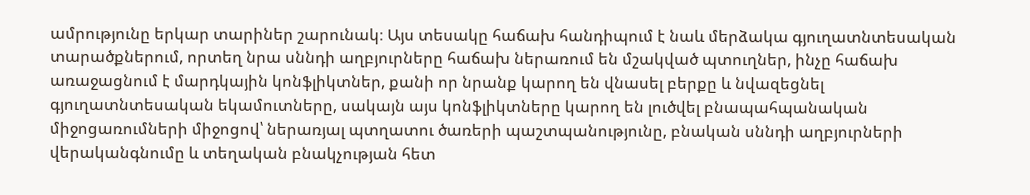ամրությունը երկար տարիներ շարունակ։ Այս տեսակը հաճախ հանդիպում է նաև մերձակա գյուղատնտեսական տարածքներում, որտեղ նրա սննդի աղբյուրները հաճախ ներառում են մշակված պտուղներ, ինչը հաճախ առաջացնում է մարդկային կոնֆլիկտներ, քանի որ նրանք կարող են վնասել բերքը և նվազեցնել գյուղատնտեսական եկամուտները, սակայն այս կոնֆլիկտները կարող են լուծվել բնապահպանական միջոցառումների միջոցով՝ ներառյալ պտղատու ծառերի պաշտպանությունը, բնական սննդի աղբյուրների վերականգնումը և տեղական բնակչության հետ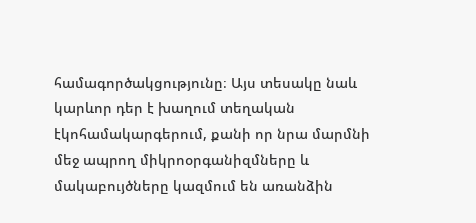համագործակցությունը։ Այս տեսակը նաև կարևոր դեր է խաղում տեղական էկոհամակարգերում, քանի որ նրա մարմնի մեջ ապրող միկրոօրգանիզմները և մակաբույծները կազմում են առանձին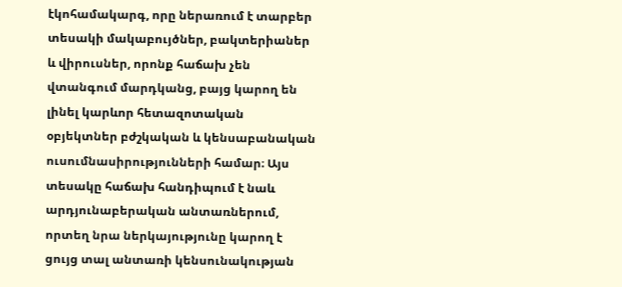էկոհամակարգ, որը ներառում է տարբեր տեսակի մակաբույծներ, բակտերիաներ և վիրուսներ, որոնք հաճախ չեն վտանգում մարդկանց, բայց կարող են լինել կարևոր հետազոտական օբյեկտներ բժշկական և կենսաբանական ուսումնասիրությունների համար։ Այս տեսակը հաճախ հանդիպում է նաև արդյունաբերական անտառներում, որտեղ նրա ներկայությունը կարող է ցույց տալ անտառի կենսունակության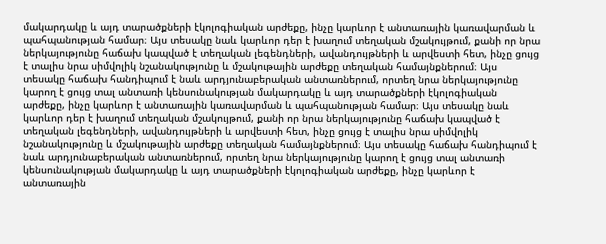մակարդակը և այդ տարածքների էկոլոգիական արժեքը, ինչը կարևոր է անտառային կառավարման և պահպանության համար։ Այս տեսակը նաև կարևոր դեր է խաղում տեղական մշակույթում, քանի որ նրա ներկայությունը հաճախ կապված է տեղական լեգենդների, ավանդույթների և արվեստի հետ, ինչը ցույց է տալիս նրա սիմվոլիկ նշանակությունը և մշակութային արժեքը տեղական համայնքներում։ Այս տեսակը հաճախ հանդիպում է նաև արդյունաբերական անտառներում, որտեղ նրա ներկայությունը կարող է ցույց տալ անտառի կենսունակության մակարդակը և այդ տարածքների էկոլոգիական արժեքը, ինչը կարևոր է անտառային կառավարման և պահպանության համար։ Այս տեսակը նաև կարևոր դեր է խաղում տեղական մշակույթում, քանի որ նրա ներկայությունը հաճախ կապված է տեղական լեգենդների, ավանդույթների և արվեստի հետ, ինչը ցույց է տալիս նրա սիմվոլիկ նշանակությունը և մշակութային արժեքը տեղական համայնքներում։ Այս տեսակը հաճախ հանդիպում է նաև արդյունաբերական անտառներում, որտեղ նրա ներկայությունը կարող է ցույց տալ անտառի կենսունակության մակարդակը և այդ տարածքների էկոլոգիական արժեքը, ինչը կարևոր է անտառային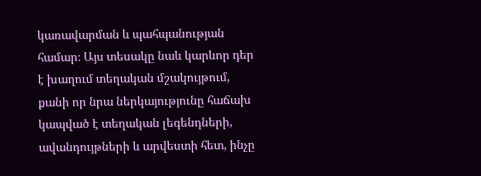կառավարման և պահպանության համար։ Այս տեսակը նաև կարևոր դեր է խաղում տեղական մշակույթում, քանի որ նրա ներկայությունը հաճախ կապված է տեղական լեգենդների, ավանդույթների և արվեստի հետ, ինչը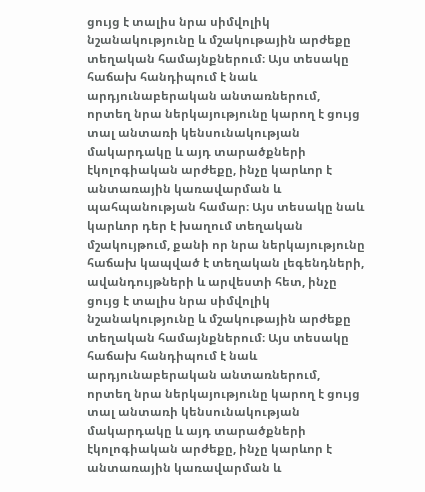ցույց է տալիս նրա սիմվոլիկ նշանակությունը և մշակութային արժեքը տեղական համայնքներում։ Այս տեսակը հաճախ հանդիպում է նաև արդյունաբերական անտառներում, որտեղ նրա ներկայությունը կարող է ցույց տալ անտառի կենսունակության մակարդակը և այդ տարածքների էկոլոգիական արժեքը, ինչը կարևոր է անտառային կառավարման և պահպանության համար։ Այս տեսակը նաև կարևոր դեր է խաղում տեղական մշակույթում, քանի որ նրա ներկայությունը հաճախ կապված է տեղական լեգենդների, ավանդույթների և արվեստի հետ, ինչը ցույց է տալիս նրա սիմվոլիկ նշանակությունը և մշակութային արժեքը տեղական համայնքներում։ Այս տեսակը հաճախ հանդիպում է նաև արդյունաբերական անտառներում, որտեղ նրա ներկայությունը կարող է ցույց տալ անտառի կենսունակության մակարդակը և այդ տարածքների էկոլոգիական արժեքը, ինչը կարևոր է անտառային կառավարման և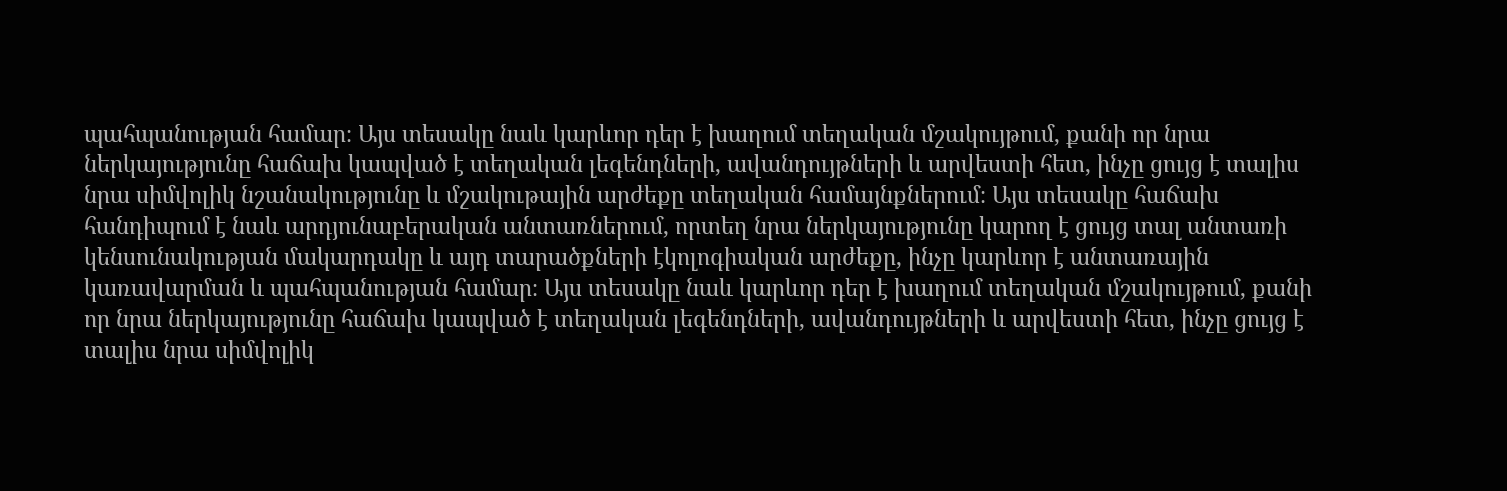պահպանության համար։ Այս տեսակը նաև կարևոր դեր է խաղում տեղական մշակույթում, քանի որ նրա ներկայությունը հաճախ կապված է տեղական լեգենդների, ավանդույթների և արվեստի հետ, ինչը ցույց է տալիս նրա սիմվոլիկ նշանակությունը և մշակութային արժեքը տեղական համայնքներում։ Այս տեսակը հաճախ հանդիպում է նաև արդյունաբերական անտառներում, որտեղ նրա ներկայությունը կարող է ցույց տալ անտառի կենսունակության մակարդակը և այդ տարածքների էկոլոգիական արժեքը, ինչը կարևոր է անտառային կառավարման և պահպանության համար։ Այս տեսակը նաև կարևոր դեր է խաղում տեղական մշակույթում, քանի որ նրա ներկայությունը հաճախ կապված է տեղական լեգենդների, ավանդույթների և արվեստի հետ, ինչը ցույց է տալիս նրա սիմվոլիկ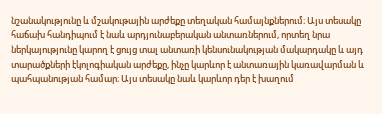նշանակությունը և մշակութային արժեքը տեղական համայնքներում։ Այս տեսակը հաճախ հանդիպում է նաև արդյունաբերական անտառներում, որտեղ նրա ներկայությունը կարող է ցույց տալ անտառի կենսունակության մակարդակը և այդ տարածքների էկոլոգիական արժեքը, ինչը կարևոր է անտառային կառավարման և պահպանության համար։ Այս տեսակը նաև կարևոր դեր է խաղում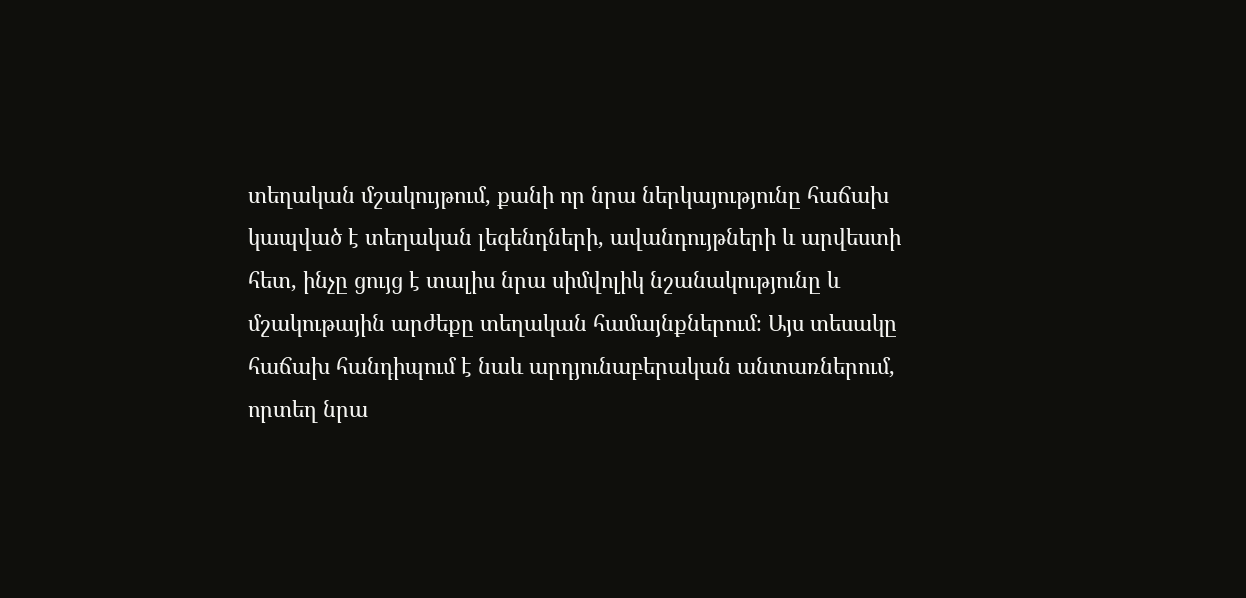տեղական մշակույթում, քանի որ նրա ներկայությունը հաճախ կապված է տեղական լեգենդների, ավանդույթների և արվեստի հետ, ինչը ցույց է տալիս նրա սիմվոլիկ նշանակությունը և մշակութային արժեքը տեղական համայնքներում։ Այս տեսակը հաճախ հանդիպում է նաև արդյունաբերական անտառներում, որտեղ նրա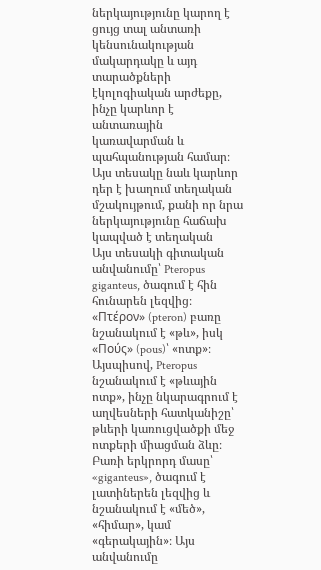ներկայությունը կարող է ցույց տալ անտառի կենսունակության մակարդակը և այդ տարածքների էկոլոգիական արժեքը, ինչը կարևոր է անտառային կառավարման և պահպանության համար։ Այս տեսակը նաև կարևոր դեր է խաղում տեղական մշակույթում, քանի որ նրա ներկայությունը հաճախ կապված է տեղական
Այս տեսակի գիտական անվանումը՝ Pteropus giganteus, ծագում է հին հունարեն լեզվից։ «Πτέρον» (pteron) բառը նշանակում է «թև», իսկ «Πούς» (pous)՝ «ոտք»։ Այսպիսով, Pteropus նշանակում է «թևային ոտք», ինչը նկարագրում է աղվեսների հատկանիշը՝ թևերի կառուցվածքի մեջ ոտքերի միացման ձևը։ Բառի երկրորդ մասը՝ «giganteus», ծագում է լատիներեն լեզվից և նշանակում է «մեծ», «հիմար», կամ «գերակային»։ Այս անվանումը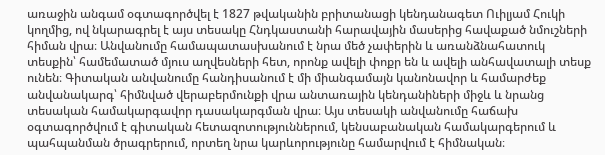առաջին անգամ օգտագործվել է 1827 թվականին բրիտանացի կենդանագետ Ուիլյամ Հուկի կողմից, ով նկարագրել է այս տեսակը Հնդկաստանի հարավային մասերից հավաքած նմուշների հիման վրա։ Անվանումը համապատասխանում է նրա մեծ չափերին և առանձնահատուկ տեսքին՝ համեմատած մյուս աղվեսների հետ, որոնք ավելի փոքր են և ավելի անհավատալի տեսք ունեն։ Գիտական անվանումը հանդիսանում է մի միանգամայն կանոնավոր և համարժեք անվանակարգ՝ հիմնված վերաբերմունքի վրա անտառային կենդանիների միջև և նրանց տեսական համակարգավոր դասակարգման վրա։ Այս տեսակի անվանումը հաճախ օգտագործվում է գիտական հետազոտություններում, կենսաբանական համակարգերում և պահպանման ծրագրերում, որտեղ նրա կարևորությունը համարվում է հիմնական։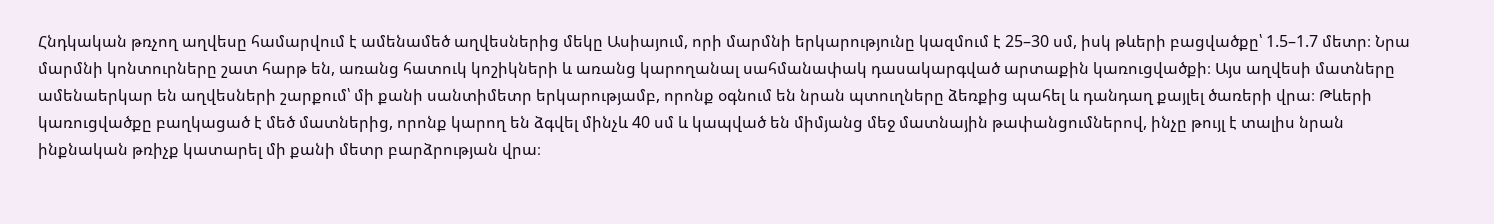Հնդկական թռչող աղվեսը համարվում է ամենամեծ աղվեսներից մեկը Ասիայում, որի մարմնի երկարությունը կազմում է 25–30 սմ, իսկ թևերի բացվածքը՝ 1.5–1.7 մետր։ Նրա մարմնի կոնտուրները շատ հարթ են, առանց հատուկ կոշիկների և առանց կարողանալ սահմանափակ դասակարգված արտաքին կառուցվածքի։ Այս աղվեսի մատները ամենաերկար են աղվեսների շարքում՝ մի քանի սանտիմետր երկարությամբ, որոնք օգնում են նրան պտուղները ձեռքից պահել և դանդաղ քայլել ծառերի վրա։ Թևերի կառուցվածքը բաղկացած է մեծ մատներից, որոնք կարող են ձգվել մինչև 40 սմ և կապված են միմյանց մեջ մատնային թափանցումներով, ինչը թույլ է տալիս նրան ինքնական թռիչք կատարել մի քանի մետր բարձրության վրա։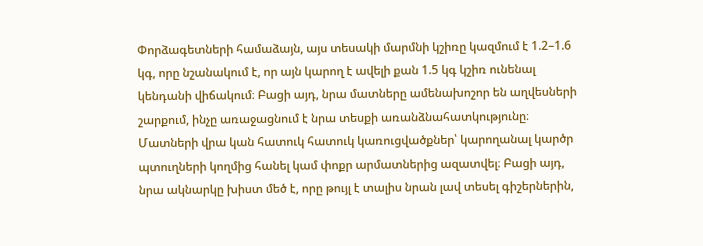Փորձագետների համաձայն, այս տեսակի մարմնի կշիռը կազմում է 1.2–1.6 կգ, որը նշանակում է, որ այն կարող է ավելի քան 1.5 կգ կշիռ ունենալ կենդանի վիճակում։ Բացի այդ, նրա մատները ամենախոշոր են աղվեսների շարքում, ինչը առաջացնում է նրա տեսքի առանձնահատկությունը։ Մատների վրա կան հատուկ հատուկ կառուցվածքներ՝ կարողանալ կարծր պտուղների կողմից հանել կամ փոքր արմատներից ազատվել։ Բացի այդ, նրա ակնարկը խիստ մեծ է, որը թույլ է տալիս նրան լավ տեսել գիշերներին,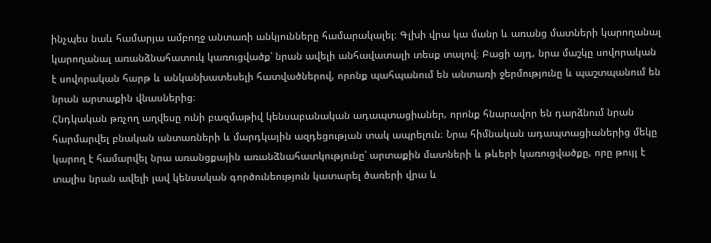ինչպես նաև համարյա ամբողջ անտառի անկյունները համարակալել։ Գլխի վրա կա մանր և առանց մատների կարողանալ կարողանալ առանձնահատուկ կառուցվածք՝ նրան ավելի անհավատալի տեսք տալով։ Բացի այդ, նրա մաշկը սովորական է սովորական հարթ և անկանխատեսելի հատվածներով, որոնք պահպանում են անտառի ջերմությունը և պաշտպանում են նրան արտաքին վնասներից։
Հնդկական թռչող աղվեսը ունի բազմաթիվ կենսաբանական ադապտացիաներ, որոնք հնարավոր են դարձնում նրան հարմարվել բնական անտառների և մարդկային ազդեցության տակ ապրելուն։ Նրա հիմնական ադապտացիաներից մեկը կարող է համարվել նրա առանցքային առանձնահատկությունը՝ արտաքին մատների և թևերի կառուցվածքը, որը թույլ է տալիս նրան ավելի լավ կենսական գործունեություն կատարել ծառերի վրա և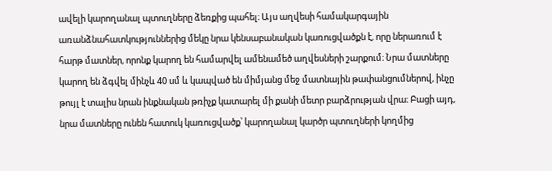ավելի կարողանալ պտուղները ձեռքից պահել։ Այս աղվեսի համակարգային առանձնահատկություններից մեկը նրա կենսաբանական կառուցվածքն է, որը ներառում է հարթ մատներ, որոնք կարող են համարվել ամենամեծ աղվեսների շարքում։ Նրա մատները կարող են ձգվել մինչև 40 սմ և կապված են միմյանց մեջ մատնային թափանցումներով, ինչը թույլ է տալիս նրան ինքնական թռիչք կատարել մի քանի մետր բարձրության վրա։ Բացի այդ, նրա մատները ունեն հատուկ կառուցվածք՝ կարողանալ կարծր պտուղների կողմից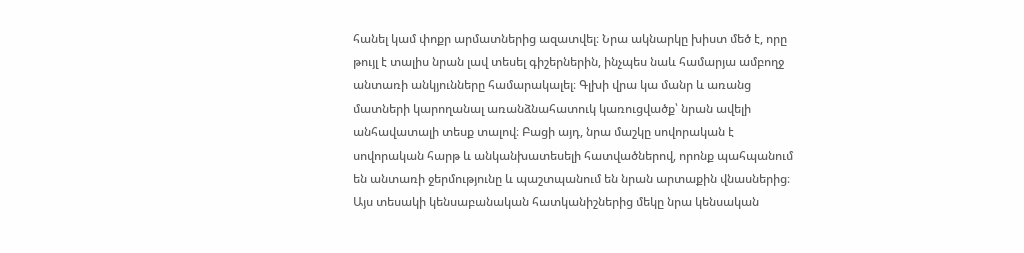հանել կամ փոքր արմատներից ազատվել։ Նրա ակնարկը խիստ մեծ է, որը թույլ է տալիս նրան լավ տեսել գիշերներին, ինչպես նաև համարյա ամբողջ անտառի անկյունները համարակալել։ Գլխի վրա կա մանր և առանց մատների կարողանալ առանձնահատուկ կառուցվածք՝ նրան ավելի անհավատալի տեսք տալով։ Բացի այդ, նրա մաշկը սովորական է սովորական հարթ և անկանխատեսելի հատվածներով, որոնք պահպանում են անտառի ջերմությունը և պաշտպանում են նրան արտաքին վնասներից։ Այս տեսակի կենսաբանական հատկանիշներից մեկը նրա կենսական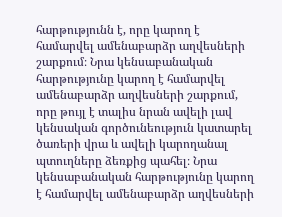հարթությունն է, որը կարող է համարվել ամենաբարձր աղվեսների շարքում։ Նրա կենսաբանական հարթությունը կարող է համարվել ամենաբարձր աղվեսների շարքում, որը թույլ է տալիս նրան ավելի լավ կենսական գործունեություն կատարել ծառերի վրա և ավելի կարողանալ պտուղները ձեռքից պահել։ Նրա կենսաբանական հարթությունը կարող է համարվել ամենաբարձր աղվեսների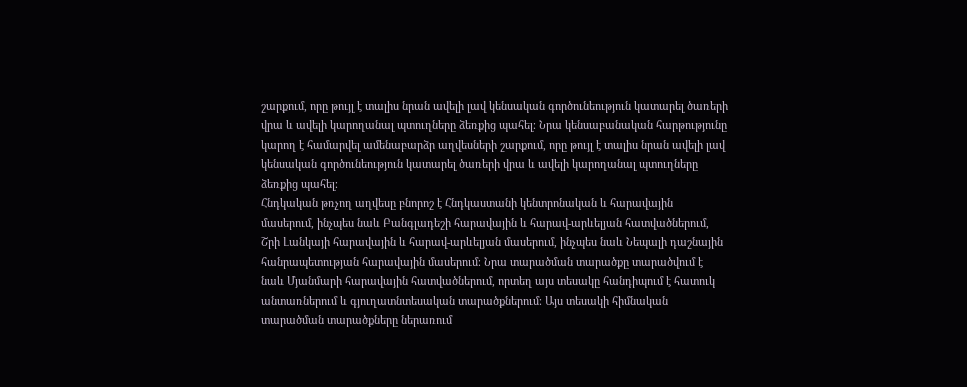շարքում, որը թույլ է տալիս նրան ավելի լավ կենսական գործունեություն կատարել ծառերի վրա և ավելի կարողանալ պտուղները ձեռքից պահել։ Նրա կենսաբանական հարթությունը կարող է համարվել ամենաբարձր աղվեսների շարքում, որը թույլ է տալիս նրան ավելի լավ կենսական գործունեություն կատարել ծառերի վրա և ավելի կարողանալ պտուղները ձեռքից պահել։
Հնդկական թռչող աղվեսը բնորոշ է Հնդկաստանի կենտրոնական և հարավային մասերում, ինչպես նաև Բանգլադեշի հարավային և հարավ-արևելյան հատվածներում, Շրի Լանկայի հարավային և հարավ-արևելյան մասերում, ինչպես նաև Նեպալի դաշնային հանրապետության հարավային մասերում։ Նրա տարածման տարածքը տարածվում է նաև Մյանմարի հարավային հատվածներում, որտեղ այս տեսակը հանդիպում է հատուկ անտառներում և գյուղատնտեսական տարածքներում։ Այս տեսակի հիմնական տարածման տարածքները ներառում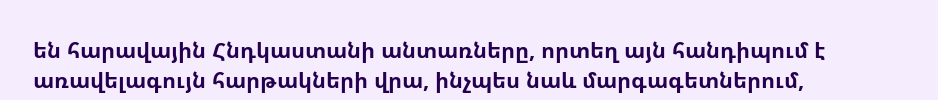են հարավային Հնդկաստանի անտառները, որտեղ այն հանդիպում է առավելագույն հարթակների վրա, ինչպես նաև մարգագետներում,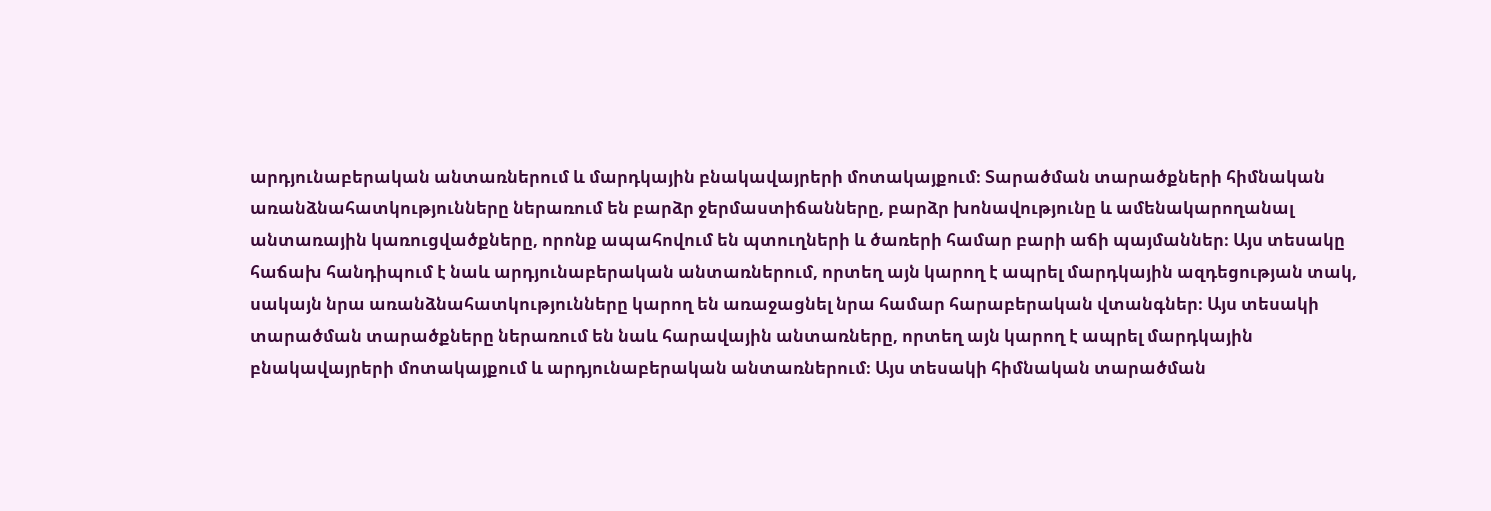արդյունաբերական անտառներում և մարդկային բնակավայրերի մոտակայքում։ Տարածման տարածքների հիմնական առանձնահատկությունները ներառում են բարձր ջերմաստիճանները, բարձր խոնավությունը և ամենակարողանալ անտառային կառուցվածքները, որոնք ապահովում են պտուղների և ծառերի համար բարի աճի պայմաններ։ Այս տեսակը հաճախ հանդիպում է նաև արդյունաբերական անտառներում, որտեղ այն կարող է ապրել մարդկային ազդեցության տակ, սակայն նրա առանձնահատկությունները կարող են առաջացնել նրա համար հարաբերական վտանգներ։ Այս տեսակի տարածման տարածքները ներառում են նաև հարավային անտառները, որտեղ այն կարող է ապրել մարդկային բնակավայրերի մոտակայքում և արդյունաբերական անտառներում։ Այս տեսակի հիմնական տարածման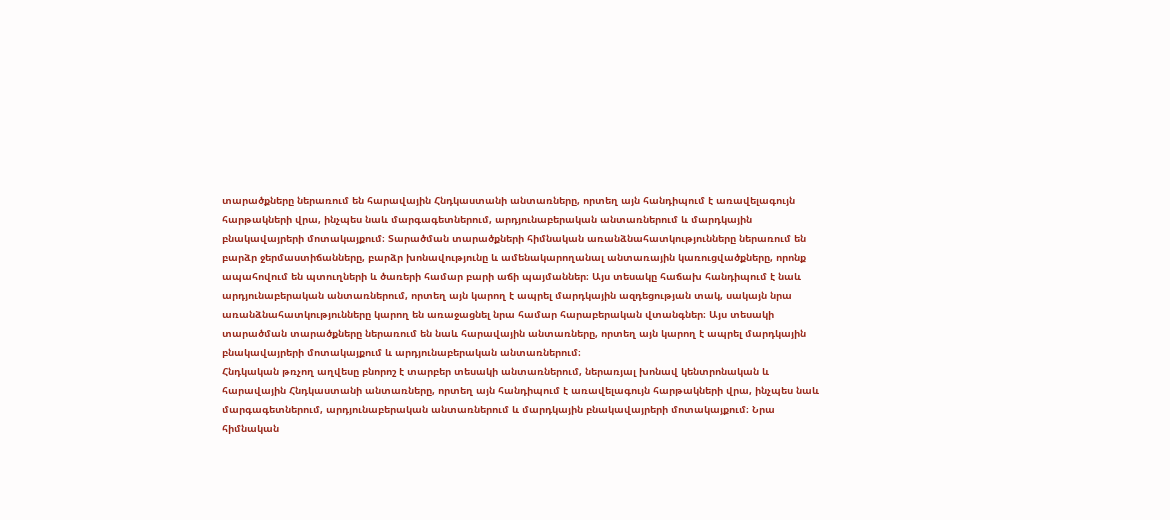տարածքները ներառում են հարավային Հնդկաստանի անտառները, որտեղ այն հանդիպում է առավելագույն հարթակների վրա, ինչպես նաև մարգագետներում, արդյունաբերական անտառներում և մարդկային բնակավայրերի մոտակայքում։ Տարածման տարածքների հիմնական առանձնահատկությունները ներառում են բարձր ջերմաստիճանները, բարձր խոնավությունը և ամենակարողանալ անտառային կառուցվածքները, որոնք ապահովում են պտուղների և ծառերի համար բարի աճի պայմաններ։ Այս տեսակը հաճախ հանդիպում է նաև արդյունաբերական անտառներում, որտեղ այն կարող է ապրել մարդկային ազդեցության տակ, սակայն նրա առանձնահատկությունները կարող են առաջացնել նրա համար հարաբերական վտանգներ։ Այս տեսակի տարածման տարածքները ներառում են նաև հարավային անտառները, որտեղ այն կարող է ապրել մարդկային բնակավայրերի մոտակայքում և արդյունաբերական անտառներում։
Հնդկական թռչող աղվեսը բնորոշ է տարբեր տեսակի անտառներում, ներառյալ խոնավ կենտրոնական և հարավային Հնդկաստանի անտառները, որտեղ այն հանդիպում է առավելագույն հարթակների վրա, ինչպես նաև մարգագետներում, արդյունաբերական անտառներում և մարդկային բնակավայրերի մոտակայքում։ Նրա հիմնական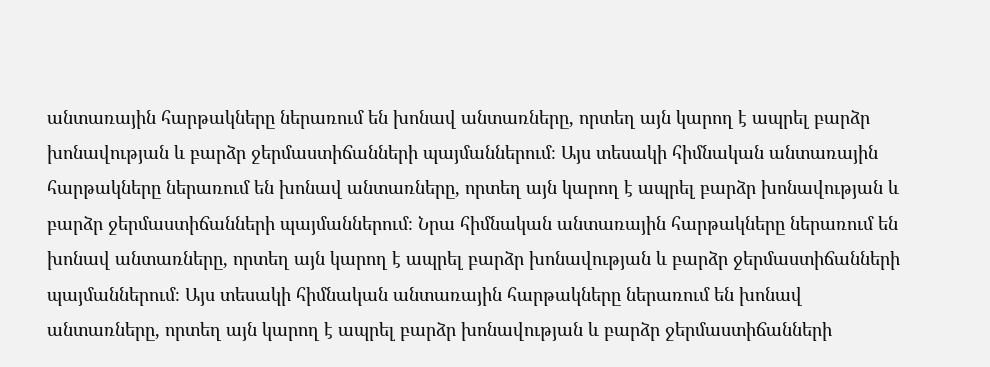անտառային հարթակները ներառում են խոնավ անտառները, որտեղ այն կարող է ապրել բարձր խոնավության և բարձր ջերմաստիճանների պայմաններում։ Այս տեսակի հիմնական անտառային հարթակները ներառում են խոնավ անտառները, որտեղ այն կարող է ապրել բարձր խոնավության և բարձր ջերմաստիճանների պայմաններում։ Նրա հիմնական անտառային հարթակները ներառում են խոնավ անտառները, որտեղ այն կարող է ապրել բարձր խոնավության և բարձր ջերմաստիճանների պայմաններում։ Այս տեսակի հիմնական անտառային հարթակները ներառում են խոնավ անտառները, որտեղ այն կարող է ապրել բարձր խոնավության և բարձր ջերմաստիճանների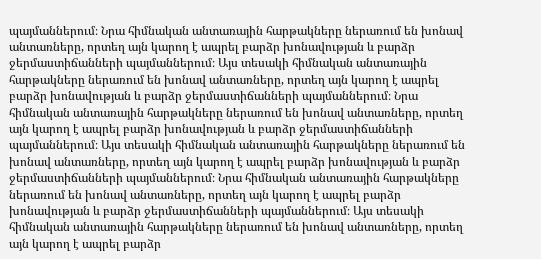պայմաններում։ Նրա հիմնական անտառային հարթակները ներառում են խոնավ անտառները, որտեղ այն կարող է ապրել բարձր խոնավության և բարձր ջերմաստիճանների պայմաններում։ Այս տեսակի հիմնական անտառային հարթակները ներառում են խոնավ անտառները, որտեղ այն կարող է ապրել բարձր խոնավության և բարձր ջերմաստիճանների պայմաններում։ Նրա հիմնական անտառային հարթակները ներառում են խոնավ անտառները, որտեղ այն կարող է ապրել բարձր խոնավության և բարձր ջերմաստիճանների պայմաններում։ Այս տեսակի հիմնական անտառային հարթակները ներառում են խոնավ անտառները, որտեղ այն կարող է ապրել բարձր խոնավության և բարձր ջերմաստիճանների պայմաններում։ Նրա հիմնական անտառային հարթակները ներառում են խոնավ անտառները, որտեղ այն կարող է ապրել բարձր խոնավության և բարձր ջերմաստիճանների պայմաններում։ Այս տեսակի հիմնական անտառային հարթակները ներառում են խոնավ անտառները, որտեղ այն կարող է ապրել բարձր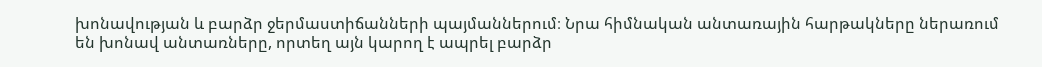խոնավության և բարձր ջերմաստիճանների պայմաններում։ Նրա հիմնական անտառային հարթակները ներառում են խոնավ անտառները, որտեղ այն կարող է ապրել բարձր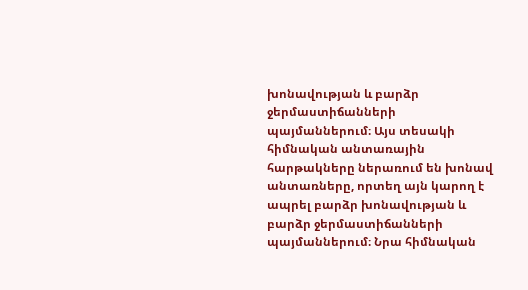խոնավության և բարձր ջերմաստիճանների պայմաններում։ Այս տեսակի հիմնական անտառային հարթակները ներառում են խոնավ անտառները, որտեղ այն կարող է ապրել բարձր խոնավության և բարձր ջերմաստիճանների պայմաններում։ Նրա հիմնական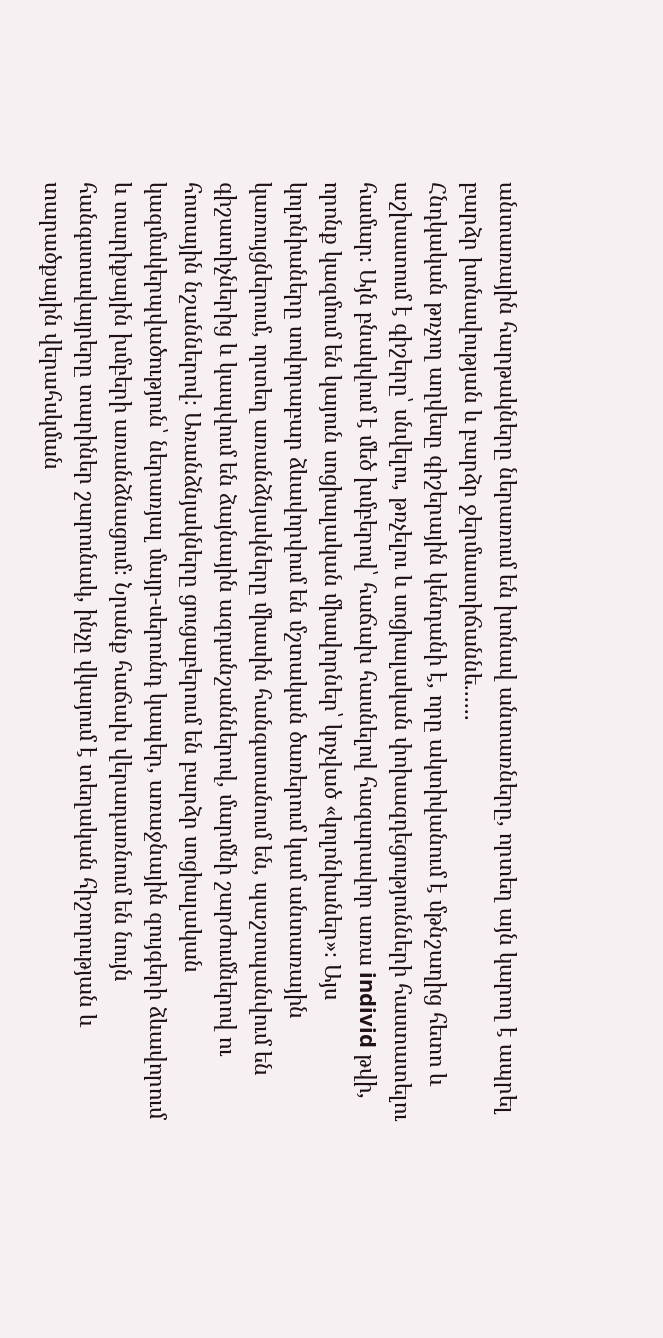անտառային հարթակները ներառում են խոնավ անտառները, որտեղ այն կարող է ապրել բարձր խոնավության և բարձր ջերմաստիճաննե......
Հնդկական թռչող աղվեսը գիշերային կենդանի է, որը ակտիվանում է մթնշաղից հետո և աշխատում է գիշերը՝ սնվելու, թռչելու և սոցիալական փոխազդեցությունների հաստատելու համար։ Այն բնակվում է մեծ խմբերով՝ հաճախ հասնելով հազարավոր առա individ թվի, որոնք կազմում են կայուն սոցիալական միավորներ՝ կոչված «կոլոնիաներ»։ Այս կոլոնիաները սովորաբար ձևավորվում են մշտական ծառերում կամ անտառային կառույցներում, որտեղ առանձնյակները միասին հանգստանում են, պաշտպանվում են գիշատիչներից և կապվում են ձայնային ազդանշաններով, մարմնի շարժումներով ու հոտային նշաններով։ Առանձնյակները ցուցաբերում են բարձր սոցիալական կազմակերպվածություն՝ ներառյալ մայր-սերունդ կապեր, առաջնային զույգերի ձևավորում և տարիքային խմբերի առանձնացում։ Նրանք հաճախ վերադառնում են նույն հանգստավայրերը տարիներ շարունակ, ինչը վկայում է տեղական հիշողության և տարածքային վերահսկման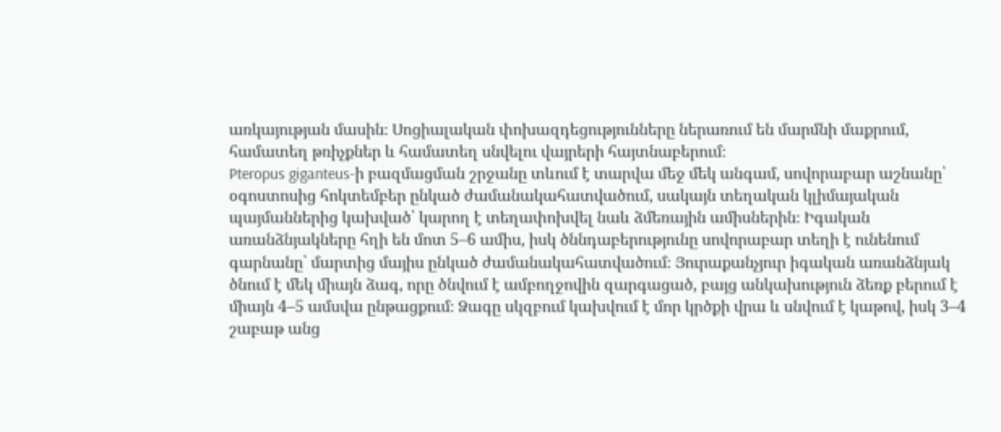առկայության մասին։ Սոցիալական փոխազդեցությունները ներառում են մարմնի մաքրում, համատեղ թռիչքներ և համատեղ սնվելու վայրերի հայտնաբերում։
Pteropus giganteus-ի բազմացման շրջանը տևում է տարվա մեջ մեկ անգամ, սովորաբար աշնանը՝ օգոստոսից հոկտեմբեր ընկած ժամանակահատվածում, սակայն տեղական կլիմայական պայմաններից կախված՝ կարող է տեղափոխվել նաև ձմեռային ամիսներին։ Իգական առանձնյակները հղի են մոտ 5–6 ամիս, իսկ ծննդաբերությունը սովորաբար տեղի է ունենում գարնանը՝ մարտից մայիս ընկած ժամանակահատվածում։ Յուրաքանչյուր իգական առանձնյակ ծնում է մեկ միայն ձագ, որը ծնվում է ամբողջովին զարգացած, բայց անկախություն ձեռք բերում է միայն 4–5 ամսվա ընթացքում։ Ձագը սկզբում կախվում է մոր կրծքի վրա և սնվում է կաթով, իսկ 3–4 շաբաթ անց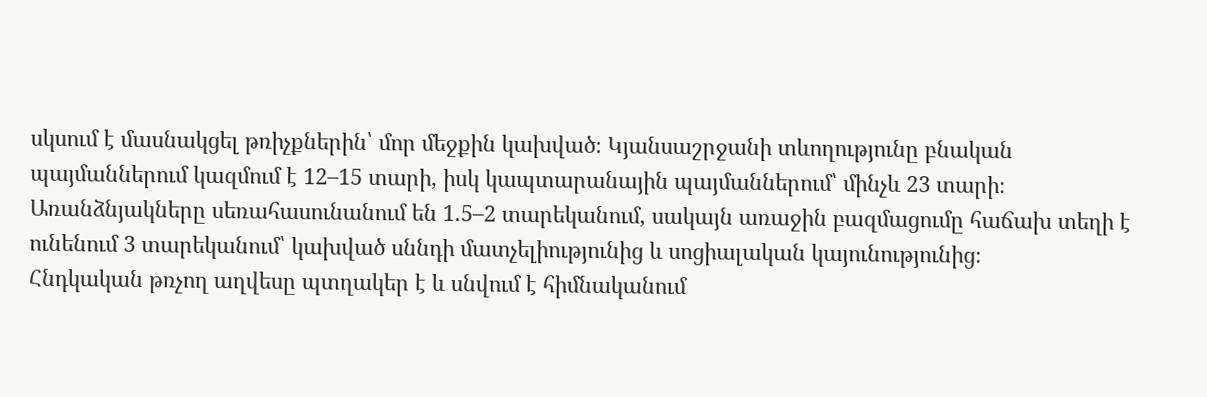սկսում է մասնակցել թռիչքներին՝ մոր մեջքին կախված։ Կյանսաշրջանի տևողությունը բնական պայմաններում կազմում է 12–15 տարի, իսկ կապտարանային պայմաններում՝ մինչև 23 տարի։ Առանձնյակները սեռահասունանում են 1.5–2 տարեկանում, սակայն առաջին բազմացումը հաճախ տեղի է ունենում 3 տարեկանում՝ կախված սննդի մատչելիությունից և սոցիալական կայունությունից։
Հնդկական թռչող աղվեսը պտղակեր է և սնվում է հիմնականում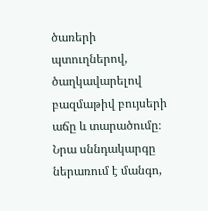ծառերի պտուղներով, ծաղկավարելով բազմաթիվ բույսերի աճը և տարածումը։ Նրա սննդակարգը ներառում է մանգո,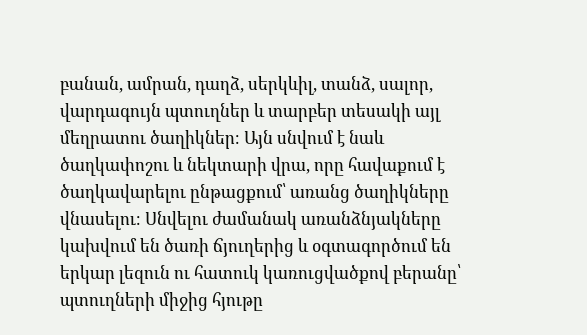բանան, ամրան, դաղձ, սերկևիլ, տանձ, սալոր, վարդագույն պտուղներ և տարբեր տեսակի այլ մեղրատու ծաղիկներ։ Այն սնվում է նաև ծաղկափոշու և նեկտարի վրա, որը հավաքում է ծաղկավարելու ընթացքում՝ առանց ծաղիկները վնասելու։ Սնվելու ժամանակ առանձնյակները կախվում են ծառի ճյուղերից և օգտագործում են երկար լեզուն ու հատուկ կառուցվածքով բերանը՝ պտուղների միջից հյութը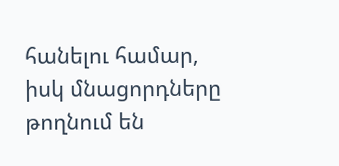հանելու համար, իսկ մնացորդները թողնում են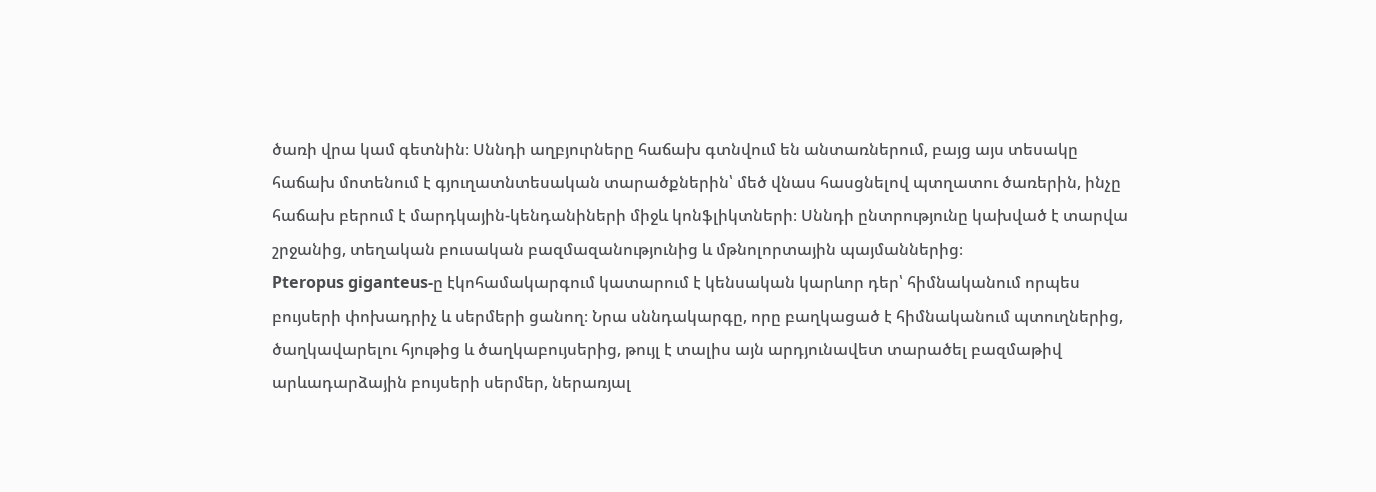ծառի վրա կամ գետնին։ Սննդի աղբյուրները հաճախ գտնվում են անտառներում, բայց այս տեսակը հաճախ մոտենում է գյուղատնտեսական տարածքներին՝ մեծ վնաս հասցնելով պտղատու ծառերին, ինչը հաճախ բերում է մարդկային-կենդանիների միջև կոնֆլիկտների։ Սննդի ընտրությունը կախված է տարվա շրջանից, տեղական բուսական բազմազանությունից և մթնոլորտային պայմաններից։
Pteropus giganteus-ը էկոհամակարգում կատարում է կենսական կարևոր դեր՝ հիմնականում որպես բույսերի փոխադրիչ և սերմերի ցանող։ Նրա սննդակարգը, որը բաղկացած է հիմնականում պտուղներից, ծաղկավարելու հյութից և ծաղկաբույսերից, թույլ է տալիս այն արդյունավետ տարածել բազմաթիվ արևադարձային բույսերի սերմեր, ներառյալ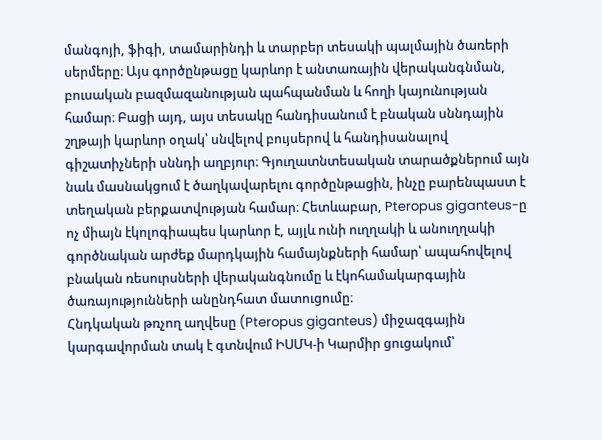մանգոյի, ֆիգի, տամարինդի և տարբեր տեսակի պալմային ծառերի սերմերը։ Այս գործընթացը կարևոր է անտառային վերականգնման, բուսական բազմազանության պահպանման և հողի կայունության համար։ Բացի այդ, այս տեսակը հանդիսանում է բնական սննդային շղթայի կարևոր օղակ՝ սնվելով բույսերով և հանդիսանալով գիշատիչների սննդի աղբյուր։ Գյուղատնտեսական տարածքներում այն նաև մասնակցում է ծաղկավարելու գործընթացին, ինչը բարենպաստ է տեղական բերքատվության համար։ Հետևաբար, Pteropus giganteus-ը ոչ միայն էկոլոգիապես կարևոր է, այլև ունի ուղղակի և անուղղակի գործնական արժեք մարդկային համայնքների համար՝ ապահովելով բնական ռեսուրսների վերականգնումը և էկոհամակարգային ծառայությունների անընդհատ մատուցումը։
Հնդկական թռչող աղվեսը (Pteropus giganteus) միջազգային կարգավորման տակ է գտնվում ԻՍՄԿ-ի Կարմիր ցուցակում՝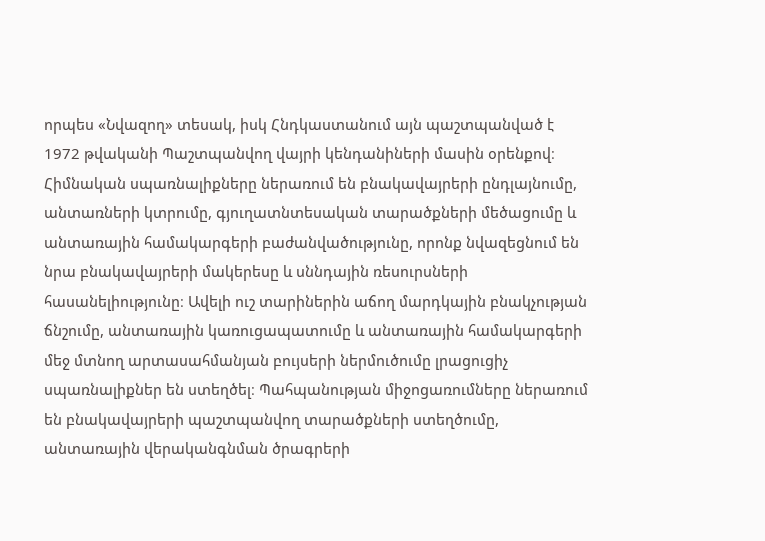որպես «Նվազող» տեսակ, իսկ Հնդկաստանում այն պաշտպանված է 1972 թվականի Պաշտպանվող վայրի կենդանիների մասին օրենքով։ Հիմնական սպառնալիքները ներառում են բնակավայրերի ընդլայնումը, անտառների կտրումը, գյուղատնտեսական տարածքների մեծացումը և անտառային համակարգերի բաժանվածությունը, որոնք նվազեցնում են նրա բնակավայրերի մակերեսը և սննդային ռեսուրսների հասանելիությունը։ Ավելի ուշ տարիներին աճող մարդկային բնակչության ճնշումը, անտառային կառուցապատումը և անտառային համակարգերի մեջ մտնող արտասահմանյան բույսերի ներմուծումը լրացուցիչ սպառնալիքներ են ստեղծել։ Պահպանության միջոցառումները ներառում են բնակավայրերի պաշտպանվող տարածքների ստեղծումը, անտառային վերականգնման ծրագրերի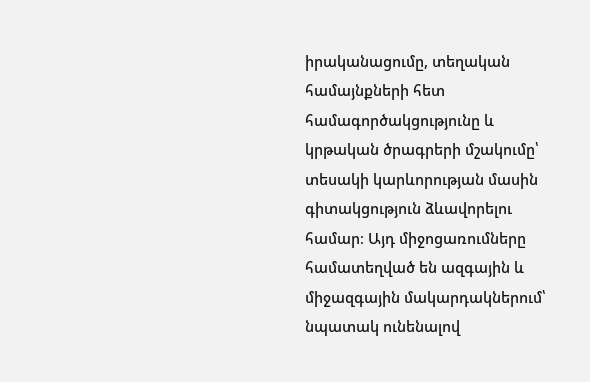իրականացումը, տեղական համայնքների հետ համագործակցությունը և կրթական ծրագրերի մշակումը՝ տեսակի կարևորության մասին գիտակցություն ձևավորելու համար։ Այդ միջոցառումները համատեղված են ազգային և միջազգային մակարդակներում՝ նպատակ ունենալով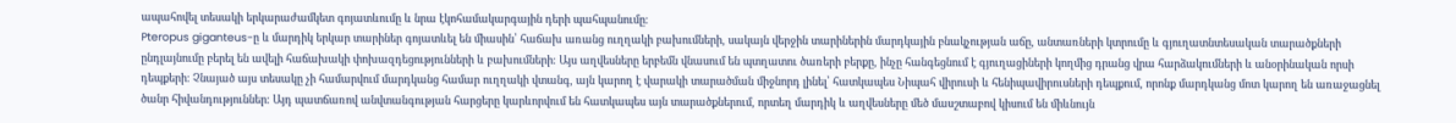ապահովել տեսակի երկարաժամկետ գոյատևումը և նրա էկոհամակարգային դերի պահպանումը։
Pteropus giganteus-ը և մարդիկ երկար տարիներ գոյատևել են միասին՝ հաճախ առանց ուղղակի բախումների, սակայն վերջին տարիներին մարդկային բնակչության աճը, անտառների կտրումը և գյուղատնտեսական տարածքների ընդլայնումը բերել են ավելի հաճախակի փոխազդեցությունների և բախումների։ Այս աղվեսները երբեմն վնասում են պտղատու ծառերի բերքը, ինչը հանգեցնում է գյուղացիների կողմից դրանց վրա հարձակումների և անօրինական որսի դեպքերի։ Չնայած այս տեսակը չի համարվում մարդկանց համար ուղղակի վտանգ, այն կարող է վարակի տարածման միջնորդ լինել՝ հատկապես Նիպահ վիրուսի և հենիպավիրուսների դեպքում, որոնք մարդկանց մոտ կարող են առաջացնել ծանր հիվանդություններ։ Այդ պատճառով անվտանգության հարցերը կարևորվում են հատկապես այն տարածքներում, որտեղ մարդիկ և աղվեսները մեծ մասշտաբով կիսում են միևնույն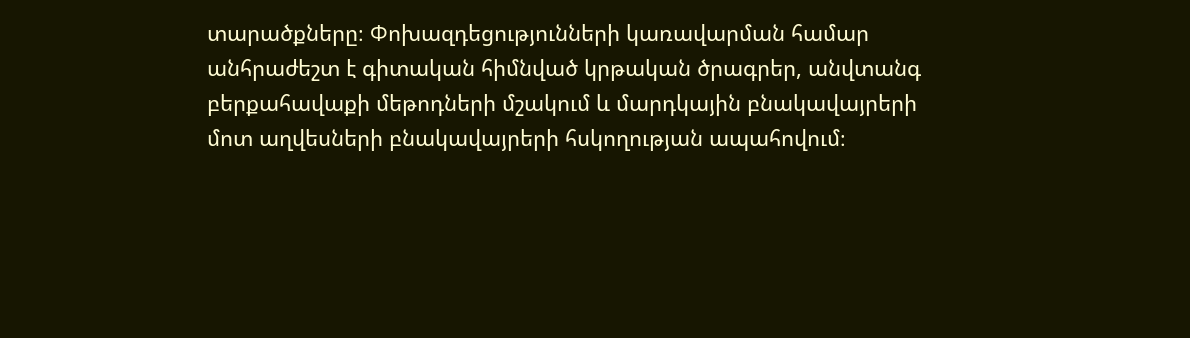տարածքները։ Փոխազդեցությունների կառավարման համար անհրաժեշտ է գիտական հիմնված կրթական ծրագրեր, անվտանգ բերքահավաքի մեթոդների մշակում և մարդկային բնակավայրերի մոտ աղվեսների բնակավայրերի հսկողության ապահովում։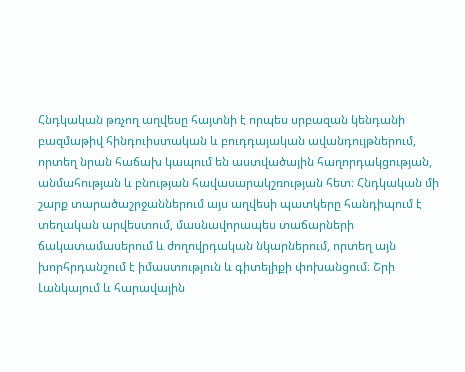Հնդկական թռչող աղվեսը հայտնի է որպես սրբազան կենդանի բազմաթիվ հինդուիստական և բուդդայական ավանդույթներում, որտեղ նրան հաճախ կապում են աստվածային հաղորդակցության, անմահության և բնության հավասարակշռության հետ։ Հնդկական մի շարք տարածաշրջաններում այս աղվեսի պատկերը հանդիպում է տեղական արվեստում, մասնավորապես տաճարների ճակատամասերում և ժողովրդական նկարներում, որտեղ այն խորհրդանշում է իմաստություն և գիտելիքի փոխանցում։ Շրի Լանկայում և հարավային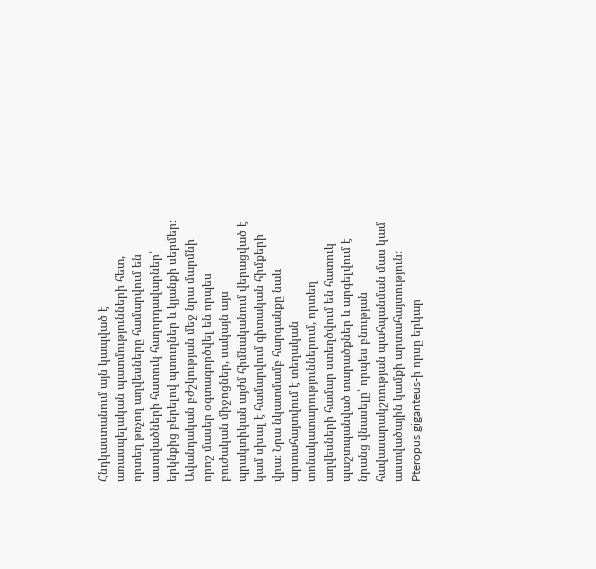Հնդկաստանում այն կապված է առասպելական պատմությունների հետ, որտեղ թռչող աղվեսները համարվում են աստվածների հատուկ հաղորդավարներ՝ երկնքից բերելով պտուղներ և կյանքի սերմեր։ Ավանդական բժշկության մեջ նրա մարմնի որոշ մասեր օգտագործվել են որպես բուժական միջոցներ, սակայն այս պրակտիկան այժմ հիմնականում վերացված է կամ սխալ է համարվում գիտական հիմքերի վրա։ Նրա նկատմամբ հարգանքը նաև արտահայտվում է տեղական տոնակատարություններում, որտեղ աղվեսների համար ստեղծվում են հատուկ պաշտպանված տարածքներ և արգելվում է նրանց վնասելը՝ որպես բնության հավասարակշռության պահպանման մաս կամ աստվածային կամքի արտահայտություն։
Pteropus giganteus-ի որսը երկար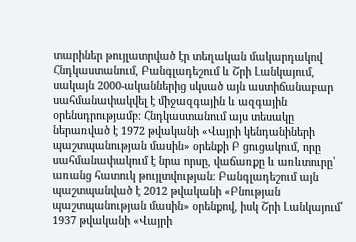տարիներ թույլատրված էր տեղական մակարդակով Հնդկաստանում, Բանգլադեշում և Շրի Լանկայում, սակայն 2000-ականներից սկսած այն աստիճանաբար սահմանափակվել է միջազգային և ազգային օրենսդրությամբ։ Հնդկաստանում այս տեսակը ներառված է 1972 թվականի «Վայրի կենդանիների պաշտպանության մասին» օրենքի Բ ցուցակում, որը սահմանափակում է նրա որսը, վաճառքը և առևտուրը՝ առանց հատուկ թույլտվության։ Բանգլադեշում այն պաշտպանված է 2012 թվականի «Բնության պաշտպանության մասին» օրենքով, իսկ Շրի Լանկայում՝ 1937 թվականի «Վայրի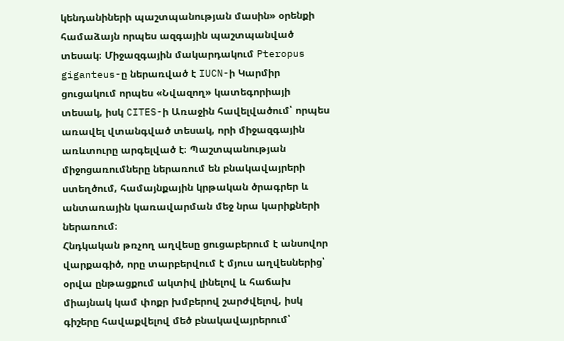կենդանիների պաշտպանության մասին» օրենքի համաձայն որպես ազգային պաշտպանված տեսակ։ Միջազգային մակարդակում Pteropus giganteus-ը ներառված է IUCN-ի Կարմիր ցուցակում որպես «Նվազող» կատեգորիայի տեսակ, իսկ CITES-ի Առաջին հավելվածում՝ որպես առավել վտանգված տեսակ, որի միջազգային առևտուրը արգելված է։ Պաշտպանության միջոցառումները ներառում են բնակավայրերի ստեղծում, համայնքային կրթական ծրագրեր և անտառային կառավարման մեջ նրա կարիքների ներառում։
Հնդկական թռչող աղվեսը ցուցաբերում է անսովոր վարքագիծ, որը տարբերվում է մյուս աղվեսներից՝ օրվա ընթացքում ակտիվ լինելով և հաճախ միայնակ կամ փոքր խմբերով շարժվելով, իսկ գիշերը հավաքվելով մեծ բնակավայրերում՝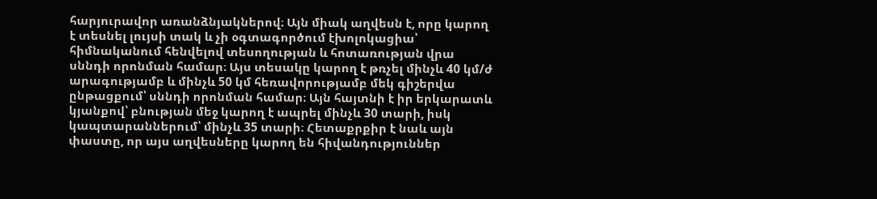հարյուրավոր առանձնյակներով։ Այն միակ աղվեսն է, որը կարող է տեսնել լույսի տակ և չի օգտագործում էխոլոկացիա՝ հիմնականում հենվելով տեսողության և հոտառության վրա սննդի որոնման համար։ Այս տեսակը կարող է թռչել մինչև 40 կմ/ժ արագությամբ և մինչև 50 կմ հեռավորությամբ մեկ գիշերվա ընթացքում՝ սննդի որոնման համար։ Այն հայտնի է իր երկարատև կյանքով՝ բնության մեջ կարող է ապրել մինչև 30 տարի, իսկ կապտարաններում՝ մինչև 35 տարի։ Հետաքրքիր է նաև այն փաստը, որ այս աղվեսները կարող են հիվանդություններ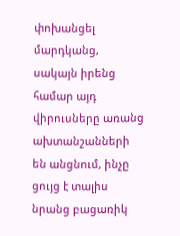փոխանցել մարդկանց, սակայն իրենց համար այդ վիրուսները առանց ախտանշանների են անցնում, ինչը ցույց է տալիս նրանց բացառիկ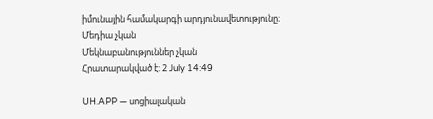իմունային համակարգի արդյունավետությունը։
Մեդիա չկան
Մեկնաբանություններ չկան
Հրատարակված է: 2 July 14:49

UH.APP — սոցիալական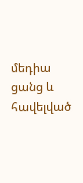մեդիա ցանց և հավելված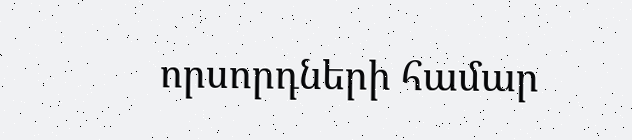որսորդների համար